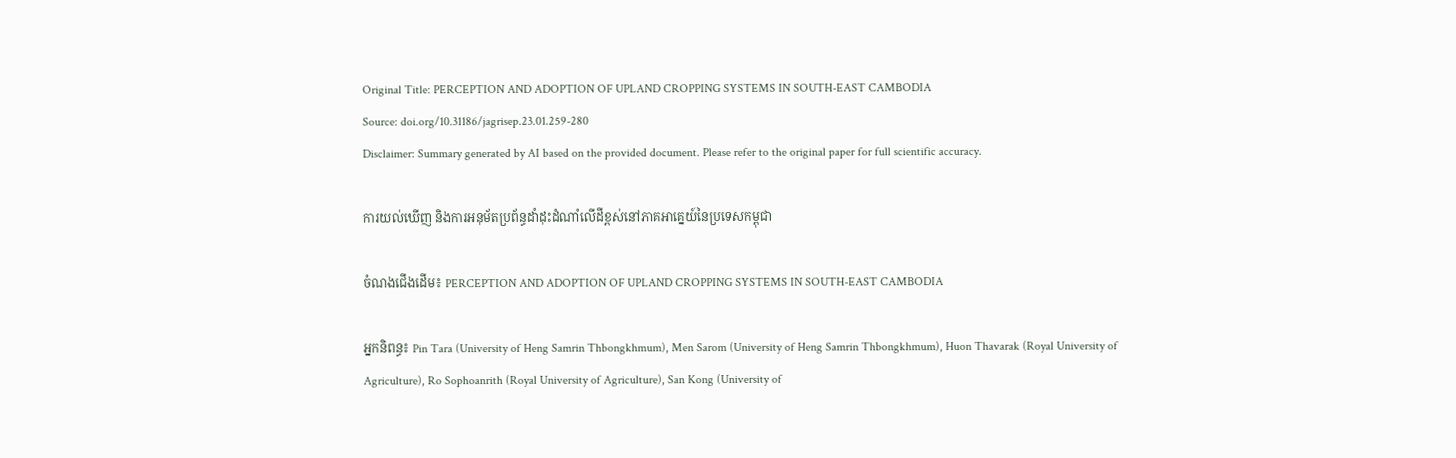Original Title: PERCEPTION AND ADOPTION OF UPLAND CROPPING SYSTEMS IN SOUTH-EAST CAMBODIA
Source: doi.org/10.31186/jagrisep.23.01.259-280
Disclaimer: Summary generated by AI based on the provided document. Please refer to the original paper for full scientific accuracy.

ការយល់ឃើញ និងការអនុម័តប្រព័ន្ធដាំដុះដំណាំលើដីខ្ពស់នៅភាគអាគ្នេយ៍នៃប្រទេសកម្ពុជា

ចំណងជើងដើម៖ PERCEPTION AND ADOPTION OF UPLAND CROPPING SYSTEMS IN SOUTH-EAST CAMBODIA

អ្នកនិពន្ធ៖ Pin Tara (University of Heng Samrin Thbongkhmum), Men Sarom (University of Heng Samrin Thbongkhmum), Huon Thavarak (Royal University of Agriculture), Ro Sophoanrith (Royal University of Agriculture), San Kong (University of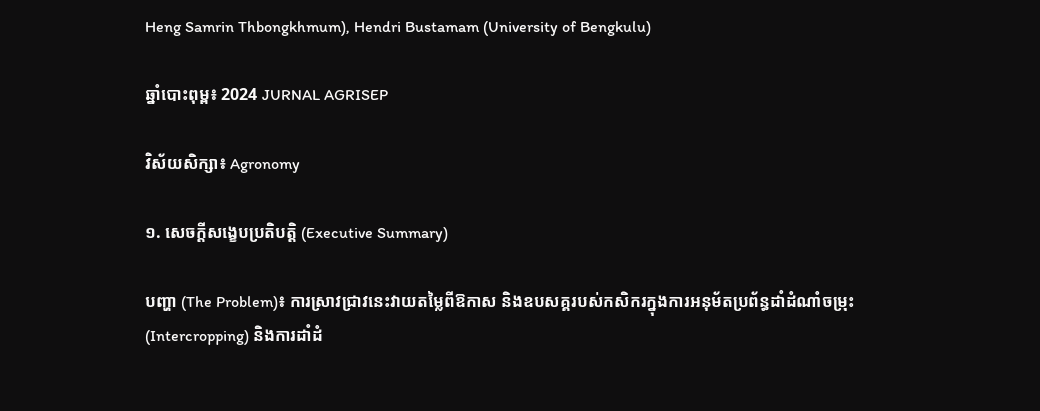Heng Samrin Thbongkhmum), Hendri Bustamam (University of Bengkulu)

ឆ្នាំបោះពុម្ព៖ 2024 JURNAL AGRISEP

វិស័យសិក្សា៖ Agronomy

១. សេចក្តីសង្ខេបប្រតិបត្តិ (Executive Summary)

បញ្ហា (The Problem)៖ ការស្រាវជ្រាវនេះវាយតម្លៃពីឱកាស និងឧបសគ្គរបស់កសិករក្នុងការអនុម័តប្រព័ន្ធដាំដំណាំចម្រុះ (Intercropping) និងការដាំដំ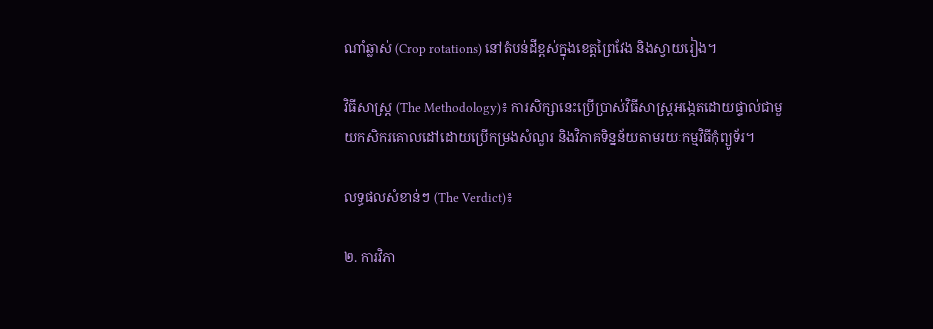ណាំឆ្លាស់ (Crop rotations) នៅតំបន់ដីខ្ពស់ក្នុងខេត្តព្រៃវែង និងស្វាយរៀង។

វិធីសាស្ត្រ (The Methodology)៖ ការសិក្សានេះប្រើប្រាស់វិធីសាស្ត្រអង្កេតដោយផ្ទាល់ជាមួយកសិករគោលដៅដោយប្រើកម្រងសំណួរ និងវិភាគទិន្នន័យតាមរយៈកម្មវិធីកុំព្យូទ័រ។

លទ្ធផលសំខាន់ៗ (The Verdict)៖

២. ការវិភា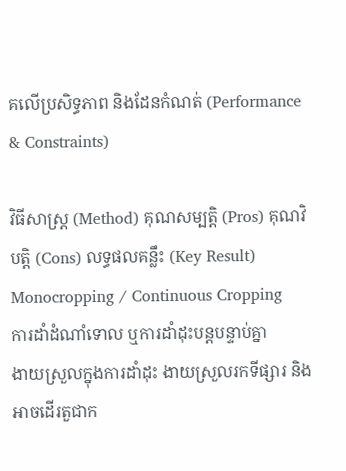គលើប្រសិទ្ធភាព និងដែនកំណត់ (Performance & Constraints)

វិធីសាស្ត្រ (Method) គុណសម្បត្តិ (Pros) គុណវិបត្តិ (Cons) លទ្ធផលគន្លឹះ (Key Result)
Monocropping / Continuous Cropping
ការដាំដំណាំទោល ឬការដាំដុះបន្តបន្ទាប់គ្នា
ងាយស្រួលក្នុងការដាំដុះ ងាយស្រួលរកទីផ្សារ និងអាចដើរតួជាក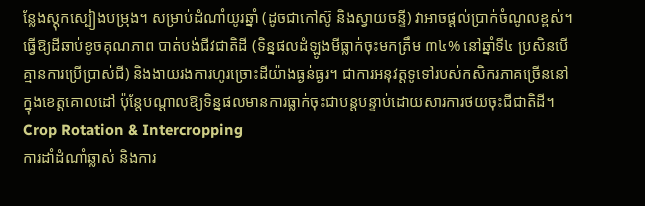ន្លែងស្តុកស្បៀងបម្រុង។ សម្រាប់ដំណាំយូរឆ្នាំ (ដូចជាកៅស៊ូ និងស្វាយចន្ទី) វាអាចផ្តល់ប្រាក់ចំណូលខ្ពស់។ ធ្វើឱ្យដីឆាប់ខូចគុណភាព បាត់បង់ជីវជាតិដី (ទិន្នផលដំឡូងមីធ្លាក់ចុះមកត្រឹម ៣៤% នៅឆ្នាំទី៤ ប្រសិនបើគ្មានការប្រើប្រាស់ជី) និងងាយរងការហូរច្រោះដីយ៉ាងធ្ងន់ធ្ងរ។ ជាការអនុវត្តទូទៅរបស់កសិករភាគច្រើននៅក្នុងខេត្តគោលដៅ ប៉ុន្តែបណ្តាលឱ្យទិន្នផលមានការធ្លាក់ចុះជាបន្តបន្ទាប់ដោយសារការថយចុះជីជាតិដី។
Crop Rotation & Intercropping
ការដាំដំណាំឆ្លាស់ និងការ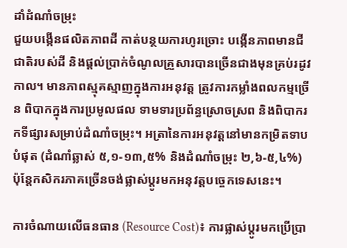ដាំដំណាំចម្រុះ
ជួយបង្កើនផលិតភាពដី កាត់បន្ថយការហូរច្រោះ បង្កើនភាពមានជីជាតិរបស់ដី និងផ្តល់ប្រាក់ចំណូលគ្រួសារបានច្រើនជាងមុនគ្រប់រដូវកាល។ មានភាពស្មុគស្មាញក្នុងការអនុវត្ត ត្រូវការកម្លាំងពលកម្មច្រើន ពិបាកក្នុងការប្រមូលផល ទាមទារប្រព័ន្ធស្រោចស្រព និងពិបាករកទីផ្សារសម្រាប់ដំណាំចម្រុះ។ អត្រានៃការអនុវត្តនៅមានកម្រិតទាបបំផុត (ដំណាំឆ្លាស់ ៥,១-១៣,៥% និងដំណាំចម្រុះ ២,៦-៥,៤%) ប៉ុន្តែកសិករភាគច្រើនចង់ផ្លាស់ប្តូរមកអនុវត្តបច្ចេកទេសនេះ។

ការចំណាយលើធនធាន (Resource Cost)៖ ការផ្លាស់ប្តូរមកប្រើប្រា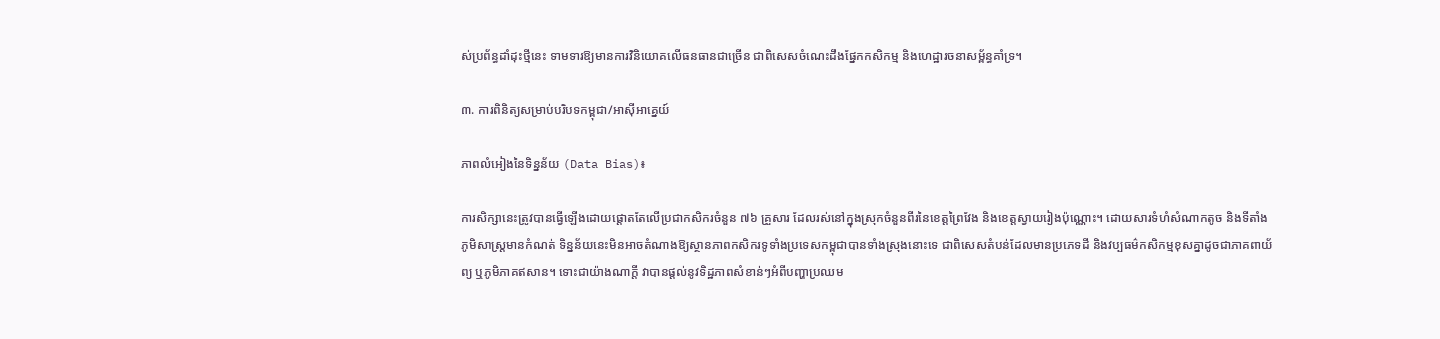ស់ប្រព័ន្ធដាំដុះថ្មីនេះ ទាមទារឱ្យមានការវិនិយោគលើធនធានជាច្រើន ជាពិសេសចំណេះដឹងផ្នែកកសិកម្ម និងហេដ្ឋារចនាសម្ព័ន្ធគាំទ្រ។

៣. ការពិនិត្យសម្រាប់បរិបទកម្ពុជា/អាស៊ីអាគ្នេយ៍

ភាពលំអៀងនៃទិន្នន័យ (Data Bias)៖

ការសិក្សានេះត្រូវបានធ្វើឡើងដោយផ្តោតតែលើប្រជាកសិករចំនួន ៧៦ គ្រួសារ ដែលរស់នៅក្នុងស្រុកចំនួនពីរនៃខេត្តព្រៃវែង និងខេត្តស្វាយរៀងប៉ុណ្ណោះ។ ដោយសារទំហំសំណាកតូច និងទីតាំងភូមិសាស្ត្រមានកំណត់ ទិន្នន័យនេះមិនអាចតំណាងឱ្យស្ថានភាពកសិករទូទាំងប្រទេសកម្ពុជាបានទាំងស្រុងនោះទេ ជាពិសេសតំបន់ដែលមានប្រភេទដី និងវប្បធម៌កសិកម្មខុសគ្នាដូចជាភាគពាយ័ព្យ ឬភូមិភាគឥសាន។ ទោះជាយ៉ាងណាក្តី វាបានផ្តល់នូវទិដ្ឋភាពសំខាន់ៗអំពីបញ្ហាប្រឈម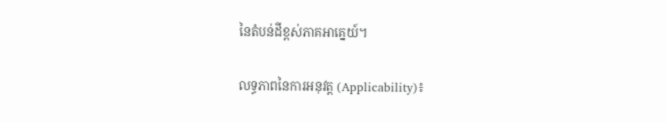នៃតំបន់ដីខ្ពស់ភាគអាគ្នេយ៍។

លទ្ធភាពនៃការអនុវត្ត (Applicability)៖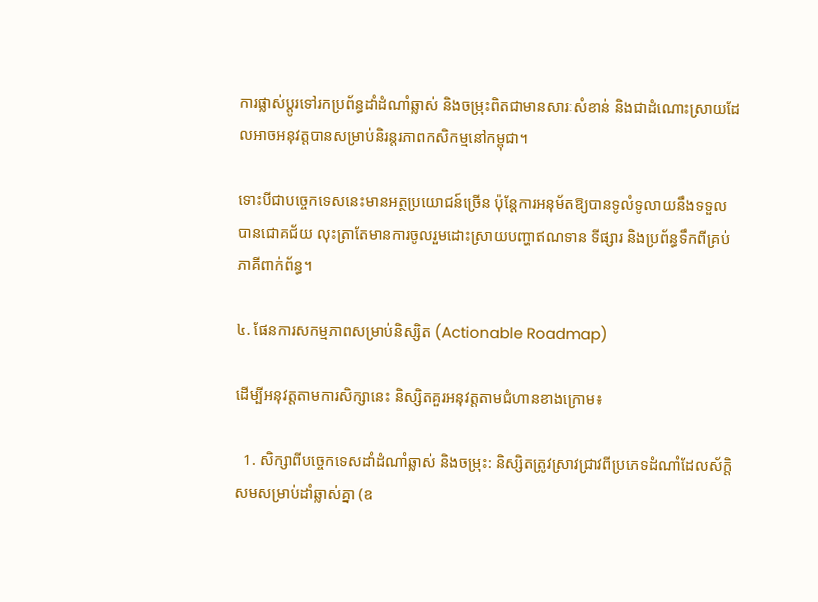ការផ្លាស់ប្តូរទៅរកប្រព័ន្ធដាំដំណាំឆ្លាស់ និងចម្រុះពិតជាមានសារៈសំខាន់ និងជាដំណោះស្រាយដែលអាចអនុវត្តបានសម្រាប់និរន្តរភាពកសិកម្មនៅកម្ពុជា។

ទោះបីជាបច្ចេកទេសនេះមានអត្ថប្រយោជន៍ច្រើន ប៉ុន្តែការអនុម័តឱ្យបានទូលំទូលាយនឹងទទួលបានជោគជ័យ លុះត្រាតែមានការចូលរួមដោះស្រាយបញ្ហាឥណទាន ទីផ្សារ និងប្រព័ន្ធទឹកពីគ្រប់ភាគីពាក់ព័ន្ធ។

៤. ផែនការសកម្មភាពសម្រាប់និស្សិត (Actionable Roadmap)

ដើម្បីអនុវត្តតាមការសិក្សានេះ និស្សិតគួរអនុវត្តតាមជំហានខាងក្រោម៖

  1. សិក្សាពីបច្ចេកទេសដាំដំណាំឆ្លាស់ និងចម្រុះ: និស្សិតត្រូវស្រាវជ្រាវពីប្រភេទដំណាំដែលស័ក្តិសមសម្រាប់ដាំឆ្លាស់គ្នា (ឧ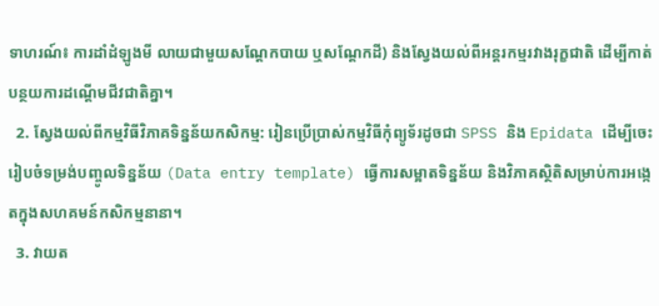ទាហរណ៍៖ ការដាំដំឡូងមី លាយជាមួយសណ្តែកបាយ ឬសណ្តែកដី) និងស្វែងយល់ពីអន្តរកម្មរវាងរុក្ខជាតិ ដើម្បីកាត់បន្ថយការដណ្តើមជីវជាតិគ្នា។
  2. ស្វែងយល់ពីកម្មវិធីវិភាគទិន្នន័យកសិកម្ម: រៀនប្រើប្រាស់កម្មវិធីកុំព្យូទ័រដូចជា SPSS និង Epidata ដើម្បីចេះរៀបចំទម្រង់បញ្ចូលទិន្នន័យ (Data entry template) ធ្វើការសម្អាតទិន្នន័យ និងវិភាគស្ថិតិសម្រាប់ការអង្កេតក្នុងសហគមន៍កសិកម្មនានា។
  3. វាយត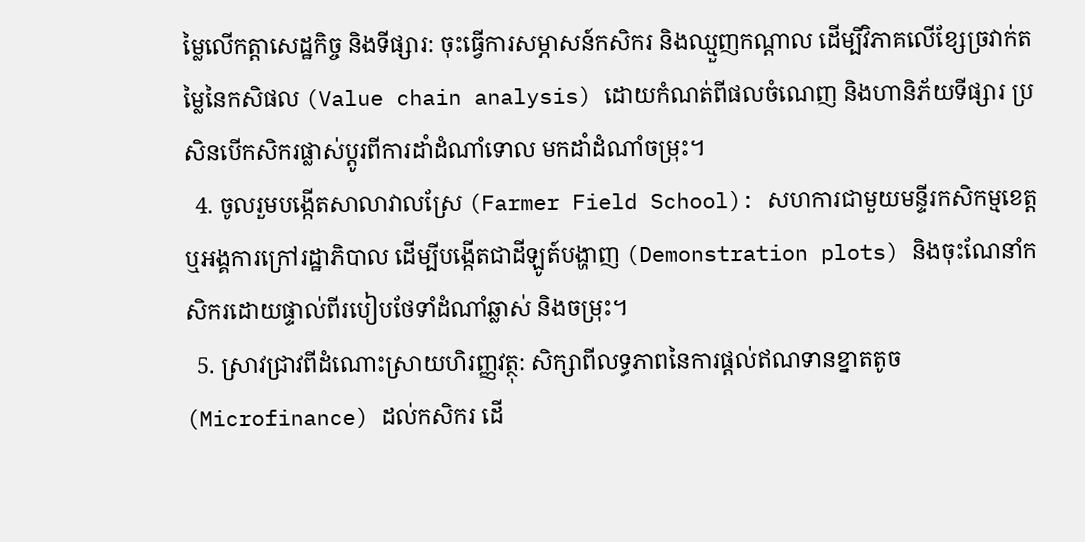ម្លៃលើកត្តាសេដ្ឋកិច្ច និងទីផ្សារ: ចុះធ្វើការសម្ភាសន៍កសិករ និងឈ្មួញកណ្តាល ដើម្បីវិភាគលើខ្សែច្រវាក់តម្លៃនៃកសិផល (Value chain analysis) ដោយកំណត់ពីផលចំណេញ និងហានិភ័យទីផ្សារ ប្រសិនបើកសិករផ្លាស់ប្តូរពីការដាំដំណាំទោល មកដាំដំណាំចម្រុះ។
  4. ចូលរួមបង្កើតសាលាវាលស្រែ (Farmer Field School): សហការជាមួយមន្ទីរកសិកម្មខេត្ត ឬអង្គការក្រៅរដ្ឋាភិបាល ដើម្បីបង្កើតជាដីឡូត៍បង្ហាញ (Demonstration plots) និងចុះណែនាំកសិករដោយផ្ទាល់ពីរបៀបថែទាំដំណាំឆ្លាស់ និងចម្រុះ។
  5. ស្រាវជ្រាវពីដំណោះស្រាយហិរញ្ញវត្ថុ: សិក្សាពីលទ្ធភាពនៃការផ្តល់ឥណទានខ្នាតតូច (Microfinance) ដល់កសិករ ដើ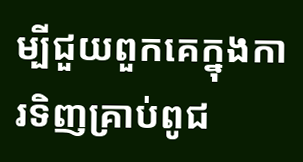ម្បីជួយពួកគេក្នុងការទិញគ្រាប់ពូជ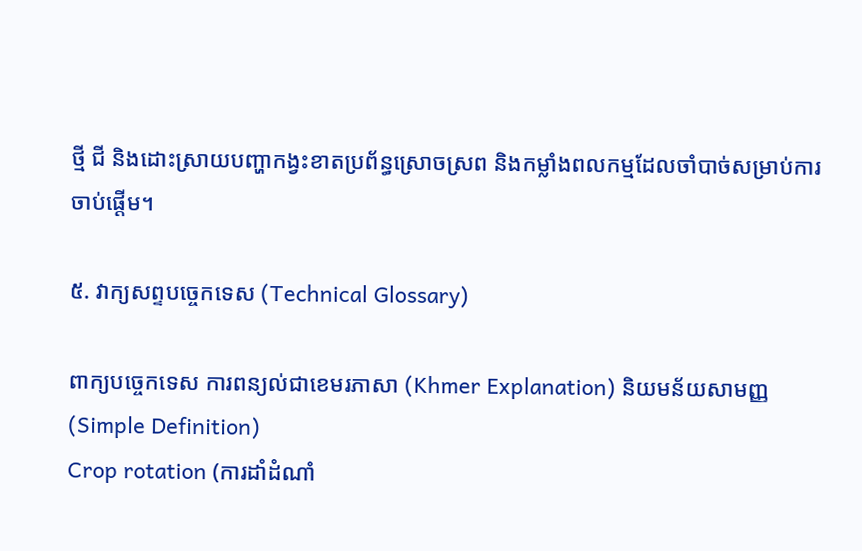ថ្មី ជី និងដោះស្រាយបញ្ហាកង្វះខាតប្រព័ន្ធស្រោចស្រព និងកម្លាំងពលកម្មដែលចាំបាច់សម្រាប់ការចាប់ផ្តើម។

៥. វាក្យសព្ទបច្ចេកទេស (Technical Glossary)

ពាក្យបច្ចេកទេស ការពន្យល់ជាខេមរភាសា (Khmer Explanation) និយមន័យសាមញ្ញ (Simple Definition)
Crop rotation (ការដាំដំណាំ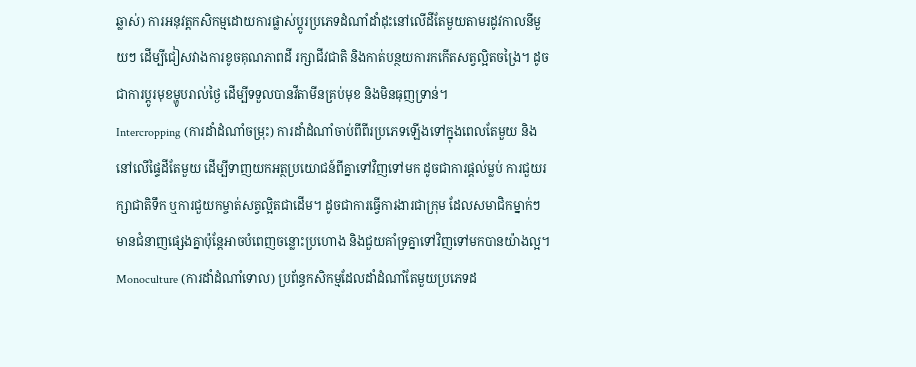ឆ្លាស់) ការអនុវត្តកសិកម្មដោយការផ្លាស់ប្តូរប្រភេទដំណាំដាំដុះនៅលើដីតែមួយតាមរដូវកាលនីមួយៗ ដើម្បីជៀសវាងការខូចគុណភាពដី រក្សាជីវជាតិ និងកាត់បន្ថយការកកើតសត្វល្អិតចង្រៃ។ ដូចជាការប្តូរមុខម្ហូបរាល់ថ្ងៃ ដើម្បីទទួលបានវីតាមីនគ្រប់មុខ និងមិនធុញទ្រាន់។
Intercropping (ការដាំដំណាំចម្រុះ) ការដាំដំណាំចាប់ពីពីរប្រភេទឡើងទៅក្នុងពេលតែមួយ និងនៅលើផ្ទៃដីតែមួយ ដើម្បីទាញយកអត្ថប្រយោជន៍ពីគ្នាទៅវិញទៅមក ដូចជាការផ្តល់ម្លប់ ការជួយរក្សាជាតិទឹក ឬការជួយកម្ចាត់សត្វល្អិតជាដើម។ ដូចជាការធ្វើការងារជាក្រុម ដែលសមាជិកម្នាក់ៗមានជំនាញផ្សេងគ្នាប៉ុន្តែអាចបំពេញចន្លោះប្រហោង និងជួយគាំទ្រគ្នាទៅវិញទៅមកបានយ៉ាងល្អ។
Monoculture (ការដាំដំណាំទោល) ប្រព័ន្ធកសិកម្មដែលដាំដំណាំតែមួយប្រភេទដ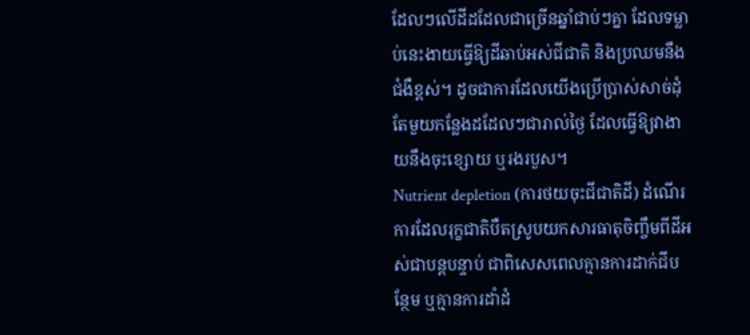ដែលៗលើដីដដែលជាច្រើនឆ្នាំជាប់ៗគ្នា ដែលទម្លាប់នេះងាយធ្វើឱ្យដីឆាប់អស់ជីជាតិ និងប្រឈមនឹងជំងឺខ្ពស់។ ដូចជាការដែលយើងប្រើប្រាស់សាច់ដុំតែមួយកន្លែងដដែលៗជារាល់ថ្ងៃ ដែលធ្វើឱ្យវាងាយនឹងចុះខ្សោយ ឬរងរបួស។
Nutrient depletion (ការថយចុះជីជាតិដី) ដំណើរការដែលរុក្ខជាតិបឺតស្រូបយកសារធាតុចិញ្ចឹមពីដីអស់ជាបន្តបន្ទាប់ ជាពិសេសពេលគ្មានការដាក់ជីបន្ថែម ឬគ្មានការដាំដំ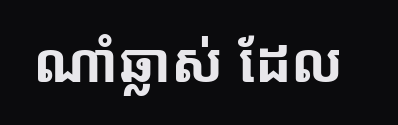ណាំឆ្លាស់ ដែល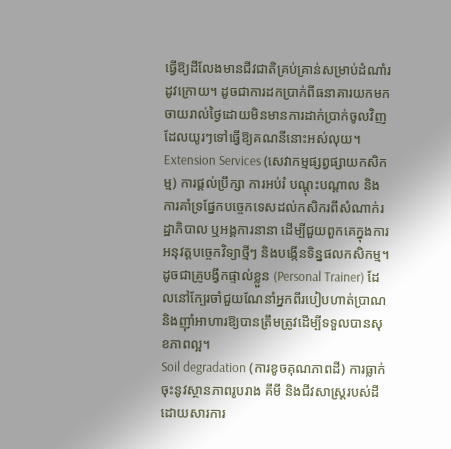ធ្វើឱ្យដីលែងមានជីវជាតិគ្រប់គ្រាន់សម្រាប់ដំណាំរដូវក្រោយ។ ដូចជាការដកប្រាក់ពីធនាគារយកមកចាយរាល់ថ្ងៃដោយមិនមានការដាក់ប្រាក់ចូលវិញ ដែលយូរៗទៅធ្វើឱ្យគណនីនោះអស់លុយ។
Extension Services (សេវាកម្មផ្សព្វផ្សាយកសិកម្ម) ការផ្តល់ប្រឹក្សា ការអប់រំ បណ្តុះបណ្តាល និងការគាំទ្រផ្នែកបច្ចេកទេសដល់កសិករពីសំណាក់រដ្ឋាភិបាល ឬអង្គការនានា ដើម្បីជួយពួកគេក្នុងការអនុវត្តបច្ចេកវិទ្យាថ្មីៗ និងបង្កើនទិន្នផលកសិកម្ម។ ដូចជាគ្រូបង្វឹកផ្ទាល់ខ្លួន (Personal Trainer) ដែលនៅក្បែរចាំជួយណែនាំអ្នកពីរបៀបហាត់ប្រាណ និងញ៉ាំអាហារឱ្យបានត្រឹមត្រូវដើម្បីទទួលបានសុខភាពល្អ។
Soil degradation (ការខូចគុណភាពដី) ការធ្លាក់ចុះនូវស្ថានភាពរូបរាង គីមី និងជីវសាស្ត្ររបស់ដី ដោយសារការ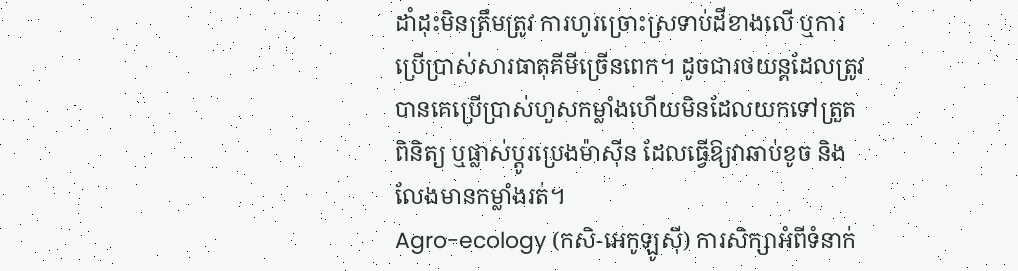ដាំដុះមិនត្រឹមត្រូវ ការហូរច្រោះស្រទាប់ដីខាងលើ ឬការប្រើប្រាស់សារធាតុគីមីច្រើនពេក។ ដូចជារថយន្តដែលត្រូវបានគេប្រើប្រាស់ហួសកម្លាំងហើយមិនដែលយកទៅត្រួតពិនិត្យ ឬផ្លាស់ប្តូរប្រេងម៉ាស៊ីន ដែលធ្វើឱ្យវាឆាប់ខូច និងលែងមានកម្លាំងរត់។
Agro-ecology (កសិ-អេកូឡូស៊ី) ការសិក្សាអំពីទំនាក់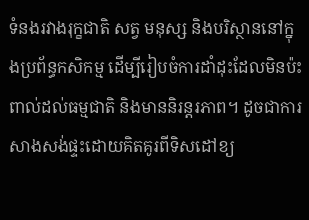ទំនងរវាងរុក្ខជាតិ សត្វ មនុស្ស និងបរិស្ថាននៅក្នុងប្រព័ន្ធកសិកម្ម ដើម្បីរៀបចំការដាំដុះដែលមិនប៉ះពាល់ដល់ធម្មជាតិ និងមាននិរន្តរភាព។ ដូចជាការសាងសង់ផ្ទះដោយគិតគូរពីទិសដៅខ្យ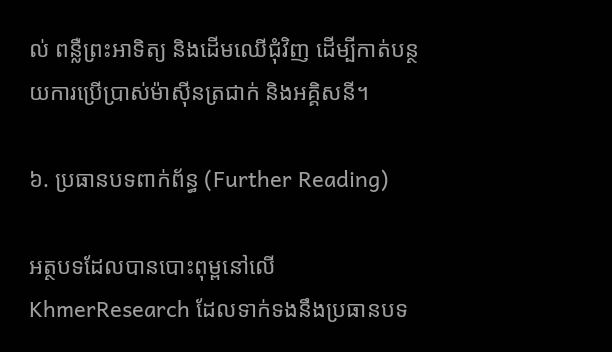ល់ ពន្លឺព្រះអាទិត្យ និងដើមឈើជុំវិញ ដើម្បីកាត់បន្ថយការប្រើប្រាស់ម៉ាស៊ីនត្រជាក់ និងអគ្គិសនី។

៦. ប្រធានបទពាក់ព័ន្ធ (Further Reading)

អត្ថបទដែលបានបោះពុម្ពនៅលើ KhmerResearch ដែលទាក់ទងនឹងប្រធានបទ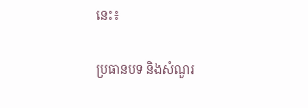នេះ៖

ប្រធានបទ និងសំណួរ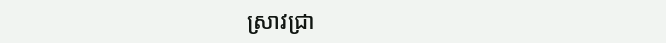ស្រាវជ្រា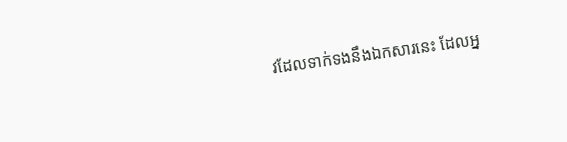វដែលទាក់ទងនឹងឯកសារនេះ ដែលអ្ន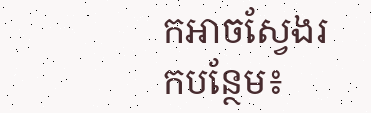កអាចស្វែងរកបន្ថែម៖